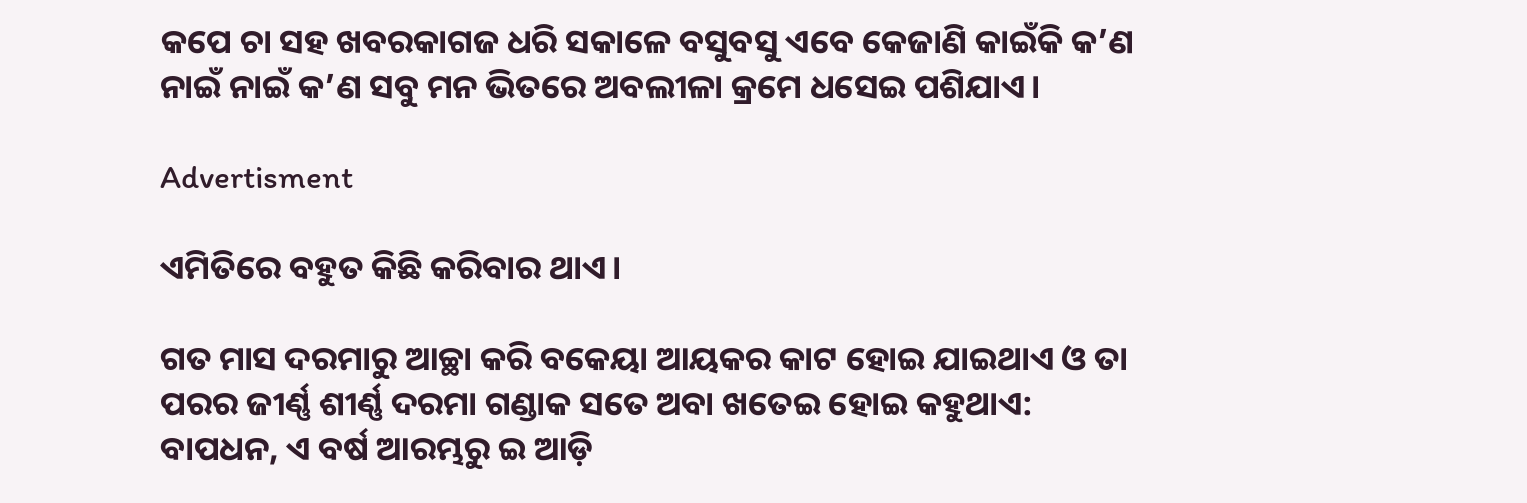କପେ ଚା ସହ ଖବରକାଗଜ ଧରି ସକାଳେ ବସୁବସୁ ଏବେ କେଜାଣି କାଇଁକି କ’ଣ ନାଇଁ ନାଇଁ କ’ଣ ସବୁ ମନ ଭିତରେ ଅବଲୀଳା କ୍ରମେ ଧସେଇ ପଶିଯାଏ।

Advertisment

ଏମିତିରେ ବହୁତ କିଛି କରିବାର ଥାଏ।

ଗତ ମାସ ଦରମାରୁ ଆଚ୍ଛା କରି ବକେୟା ଆୟକର କାଟ ହୋଇ ଯାଇଥାଏ ଓ ତା ପରର ଜୀର୍ଣ୍ଣ ଶୀର୍ଣ୍ଣ ଦରମା ଗଣ୍ଡାକ ସତେ ଅବା ଖତେଇ ହୋଇ କହୁଥାଏ: ବାପଧନ, ଏ ବର୍ଷ ଆରମ୍ଭରୁ ଇ ଆଡ଼ି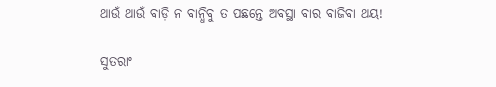ଥାଉଁ ଥାଉଁ ବାଡ଼ି ନ ବାନ୍ଧିବୁ ତ ପଛନ୍ତେ ଅବସ୍ଥା ବାର ବାଜିବା ଥୟ!

ସୁତରାଂ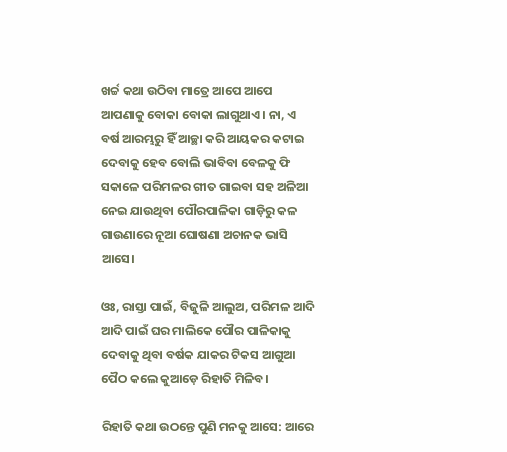ଖର୍ଚ୍ଚ କଥା ଉଠିବା ମାତ୍ରେ ଆପେ ଆପେ ଆପଣାକୁ ବୋକା ବୋକା ଲାଗୁଥାଏ। ନା, ଏ ବର୍ଷ ଆରମ୍ଭରୁ ହିଁ ଆଚ୍ଛା କରି ଆୟକର କଟାଇ ଦେବାକୁ ହେବ ବୋଲି ଭାବିବା ବେଳକୁ ଫି ସକାଳେ ପରିମଳର ଗୀତ ଗାଇବା ସହ ଅଳିଆ ନେଇ ଯାଉଥିବା ପୌରପାଳିକା ଗାଡ଼ିରୁ କଳ ଗାଉଣାରେ ନୂଆ ଘୋଷଣା ଅଚାନକ ଭାସି ଆସେ।

ଓଃ, ରାସ୍ତା ପାଇଁ, ବିଜୁଳି ଆଲୁଅ, ପରିମଳ ଆଦି ଆଦି ପାଇଁ ଘର ମାଲିକେ ପୌର ପାଳିକାକୁ ଦେବାକୁ ଥିବା ବର୍ଷକ ଯାକର ଟିକସ ଆଗୁଆ ପୈଠ କଲେ କୁଆଡ଼େ ରିହାତି ମିଳିବ।

ରିହାତି କଥା ଉଠନ୍ତେ ପୁଣି ମନକୁ ଆସେ: ଆରେ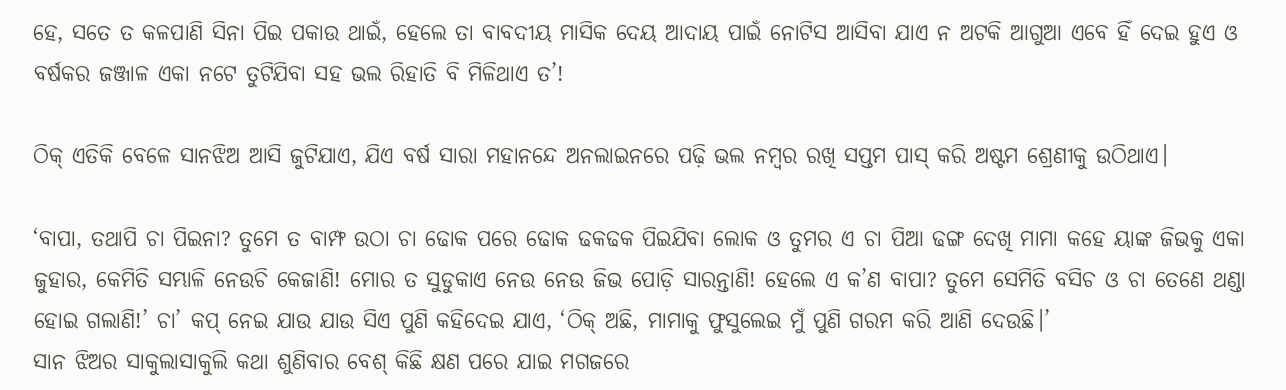ହେ, ସତେ ତ କଳପାଣି ସିନା ପିଇ ପକାଉ ଥାଇଁ, ହେଲେ ତା ବାବଦୀୟ ମାସିକ ଦେୟ ଆଦାୟ ପାଇଁ ନୋଟିସ ଆସିବା ଯାଏ ନ ଅଟକି ଆଗୁଆ ଏବେ ହିଁ ଦେଇ ହୁଏ ଓ ବର୍ଷକର ଜଞ୍ଜାଳ ଏକା ନଟେ ତୁଟିଯିବା ସହ ଭଲ ରିହାତି ବି ମିଳିଥାଏ ତ’!

ଠିକ୍ ଏତିକି ବେଳେ ସାନଝିଅ ଆସି ଜୁଟିଯାଏ, ଯିଏ ବର୍ଷ ସାରା ମହାନନ୍ଦେ ଅନଲାଇନରେ ପଢ଼ି ଭଲ ନମ୍ବର ରଖି ସପ୍ତମ ପାସ୍‌ କରି ଅଷ୍ଟମ ଶ୍ରେଣୀକୁ ଉଠିଥାଏ।

‘ବାପା, ତଥାପି ଚା ପିଇନା? ତୁମେ ତ ବାମ୍ଫ ଉଠା ଚା ଢୋକ ପରେ ଢୋକ ଢକଢକ ପିଇଯିବା ଲୋକ ଓ ତୁମର ଏ ଚା ପିଆ ଢଙ୍ଗ ଦେଖି ମାମା କହେ ୟାଙ୍କ ଜିଭକୁ ଏକା ଜୁହାର, କେମିତି ସମ୍ଭାଳି ନେଉଚି କେଜାଣି! ମୋର ତ ସୁଡୁକାଏ ନେଉ ନେଉ ଜିଭ ପୋଡ଼ି ସାରନ୍ତାଣି! ହେଲେ ଏ କ’ଣ ବାପା? ତୁମେ ସେମିତି ବସିଚ ଓ ଚା ତେଣେ ଥଣ୍ଡା ହୋଇ ଗଲାଣି!’ ଚା’ କପ୍‌ ନେଇ ଯାଉ ଯାଉ ସିଏ ପୁଣି କହିଦେଇ ଯାଏ, ‘ଠିକ୍ ଅଛି, ମାମାକୁ ଫୁସୁଲେଇ ମୁଁ ପୁଣି ଗରମ କରି ଆଣି ଦେଉଛି।’
ସାନ ଝିଅର ସାକୁଲାସାକୁଲି କଥା ଶୁଣିବାର ବେଶ୍ କିଛି କ୍ଷଣ ପରେ ଯାଇ ମଗଜରେ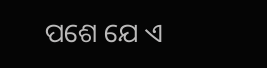ପଶେ ଯେ ଏ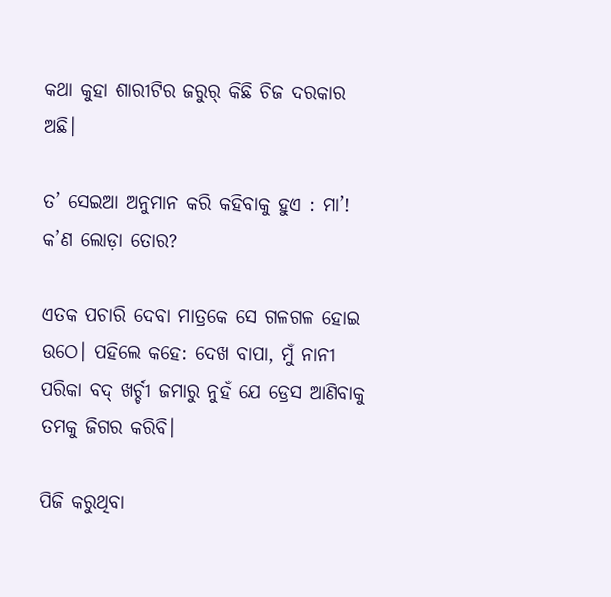କଥା କୁହା ଶାରୀଟିର ଜରୁର୍ କିଛି ଚିଜ ଦରକାର ଅଛି।

ତ’ ସେଇଆ ଅନୁମାନ କରି କହିବାକୁ ହୁଏ : ମା’! କ’ଣ ଲୋଡ଼ା ତୋର?

ଏତକ ପଚାରି ଦେବା ମାତ୍ରକେ ସେ ଗଳଗଳ ହୋଇ ଉଠେ। ପହିଲେ କହେ: ଦେଖ ବାପା, ମୁଁ ନାନୀ ପରିକା ବଦ୍‌ ଖର୍ଚ୍ଚୀ ଜମାରୁ ନୁହଁ ଯେ ଡ୍ରେସ ଆଣିବାକୁ ତମକୁ ଜିଗର କରିବି।

ପିଜି କରୁଥିବା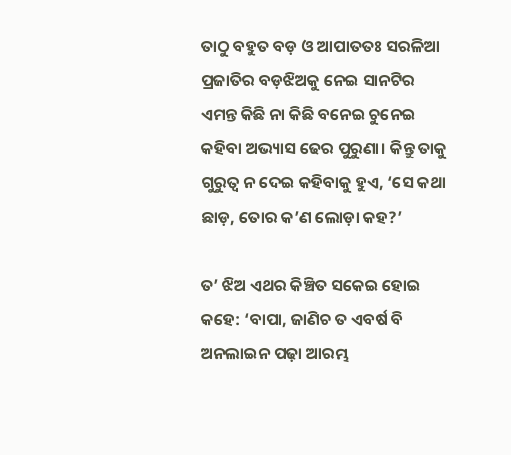ତାଠୁ ବହୁତ ବଡ଼ ଓ ଆପାତତଃ ସରଳିଆ ପ୍ରଜାତିର ବଡ଼ଝିଅକୁ ନେଇ ସାନଟିର ଏମନ୍ତ କିଛି ନା କିଛି ବନେଇ ଚୁନେଇ କହିବା ଅଭ୍ୟାସ ଢେର ପୁରୁଣା। କିନ୍ତୁ ତାକୁ ଗୁରୁତ୍ବ ନ ଦେଇ କହିବାକୁ ହୁଏ, ‘ସେ କଥା ଛାଡ଼, ତୋର କ’ଣ ଲୋଡ଼ା କହ?’

ତ’ ଝିଅ ଏଥର କିଞ୍ଚିତ ସକେଇ ହୋଇ କହେ: ‘ବାପା, ଜାଣିଚ ତ ଏବର୍ଷ ବି ଅନଲାଇନ ପଢ଼ା ଆରମ୍ଭ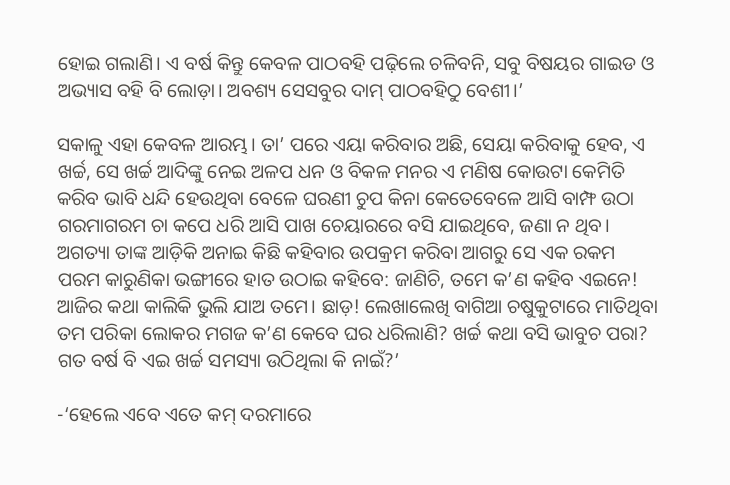ହୋଇ ଗଲାଣି। ଏ ବର୍ଷ କିନ୍ତୁ କେବଳ ପାଠବହି ପଢ଼ିଲେ ଚଳିବନି, ସବୁ ବିଷୟର ଗାଇଡ ଓ ଅଭ୍ୟାସ ବହି ବି ଲୋଡ଼ା। ଅବଶ୍ୟ ସେସବୁର ଦାମ୍ ପାଠବହିଠୁ ବେଶୀ।’

ସକାଳୁ ଏହା କେବଳ ଆରମ୍ଭ। ତା’ ପରେ ଏୟା କରିବାର ଅଛି, ସେୟା କରିବାକୁ ହେବ, ଏ ଖର୍ଚ୍ଚ, ସେ ଖର୍ଚ୍ଚ ଆଦିଙ୍କୁ ନେଇ ଅଳପ ଧନ ଓ ବିକଳ ମନର ଏ ମଣିଷ କୋଉଟା କେମିତି କରିବ ଭାବି ଧନ୍ଦି ହେଉଥିବା ବେଳେ ଘରଣୀ ଚୁପ କିନା କେତେବେଳେ ଆସି ବାମ୍ଫ ଉଠା ଗରମାଗରମ ଚା କପେ ଧରି ଆସି ପାଖ ଚେୟାରରେ ବସି ଯାଇଥିବେ, ଜଣା ନ ଥିବ।
ଅଗତ୍ୟା ତାଙ୍କ ଆଡ଼ିକି ଅନାଇ କିଛି କହିବାର ଉପକ୍ରମ କରିବା ଆଗରୁ ସେ ଏକ ରକମ ପରମ କାରୁଣିକା ଭଙ୍ଗୀରେ ହାତ ଉଠାଇ କହିବେ: ଜାଣିଚି, ତମେ କ’ଣ କହିବ ଏଇନେ! ଆଜିର କଥା କାଲିକି ଭୁଲି ଯାଅ ତମେ। ଛାଡ଼! ଲେଖାଲେଖି ବାଗିଆ ଚଷୁକୁଟାରେ ମାତିଥିବା ତମ ପରିକା ଲୋକର ମଗଜ କ’ଣ କେବେ ଘର ଧରିଲାଣି? ଖର୍ଚ୍ଚ କଥା ବସି ଭାବୁଚ ପରା? ଗତ ବର୍ଷ ବି ଏଇ ଖର୍ଚ୍ଚ ସମସ୍ୟା ଉଠିଥିଲା କି ନାଇଁ?’

-‘ହେଲେ ଏବେ ଏତେ କମ୍ ଦରମାରେ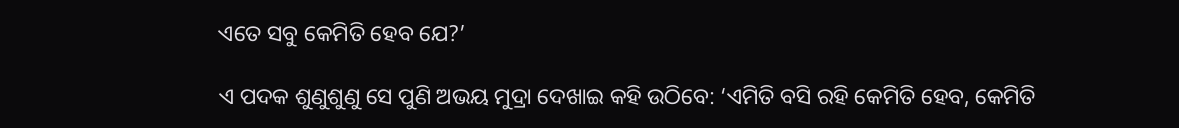ଏତେ ସବୁ କେମିତି ହେବ ଯେ?’

ଏ ପଦକ ଶୁଣୁଶୁଣୁ ସେ ପୁଣି ଅଭୟ ମୁଦ୍ରା ଦେଖାଇ କହି ଉଠିବେ: ‘ଏମିତି ବସି ରହି କେମିତି ହେବ, କେମିତି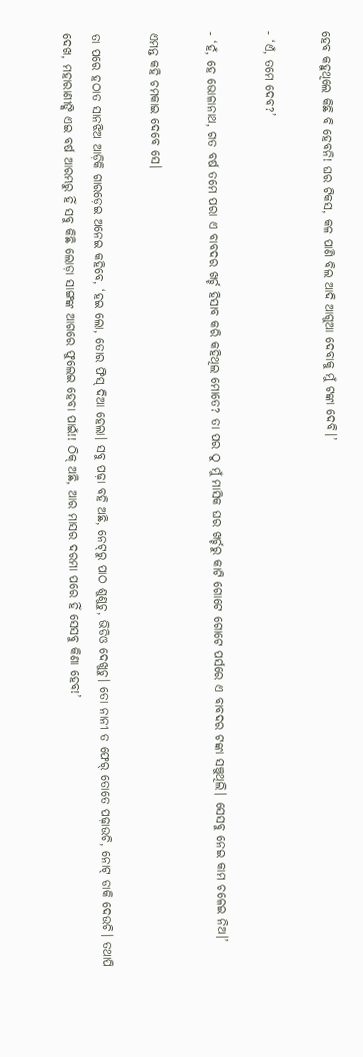ହେବ କହୁଥିଲେ କିଛି ବି ହେବନି! ଘର ଟିକସ, କଳ ପାଣି ବିଲ ଆଦି ଆଗୁଆ ଦେବାକୁ ମୁଁ ଟଙ୍କା ଦେବି।’

- ‘ଏଁ, ତମେ ଦେବ?’

- ‘ହଁ, ହେ ଭୋଳାନାଥ, ଗତ ବର୍ଷ ତମେ ପରା ଏ ବାବଦର ଖର୍ଚ୍ଚ ହିସାବ କରି କହିଥିଲ ମୋତେ? ତା ପର ଠୁ ମୁଁ ମାସିକ ଘର ଖର୍ଚ୍ଚରୁ କାଟି ଗୋଟେ ଗୋଟେ ପର୍ସରେ ଏ ବାବଦର ଟଙ୍କା ସଞ୍ଚୁଥିଲି। ସେସବୁ ନେଇ କାମ ଚଳେଇ ନିଅ।’

ଏମନ୍ତ କହି ଚମକାଇ ଦେବେ ସେ।

ତା ପରେ ହଠାତ ସାନଝିଅ ଆଡ଼ିକି ଗାରଡ଼େଇ ଅନେଇ କହିବେ, ‘ହଇ ଲୋ, ତୋର ଫିସ୍ ଦିଆ ହେଲା। ସବୁ ପଢ଼ା ବହି ଅଛି, ନେଟ୍‌ରୁ ପାଠ ଶୁଣୁଚୁ, ଭିଡିଓ ଦେଖୁଚୁ। ତୋ ନାନୀ ତ ଫେର୍ ତୋତେ ପଢ଼ାଉଚି, ନୋଟ୍ ଡାକି ଦେଉଚି। ତଥାପି ଦେଖ, ମହାରାଣୀଙ୍କି ଏଇ ବର୍ଷ ଆରମ୍ଭରୁ ହିଁ ସବୁ କିଛି ଲୋଡ଼ା ସାଙ୍ଗଙ୍କ ଆଗରେ ଫୁଲେଇ ହେବା ପାଇଁ!! ଠିକ୍ ଅଛି, ଆର ମାସର ଦରମା ପରେ ହିଁ ସେସବୁ କିଣା ହେବ!’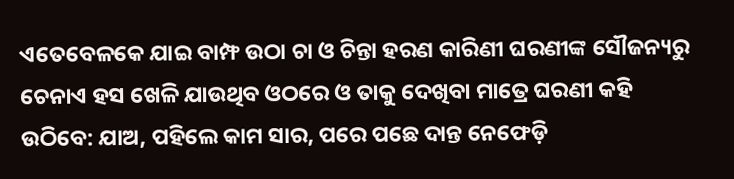ଏତେବେଳକେ ଯାଇ ବାମ୍ଫ ଉଠା ଚା ଓ ଚିନ୍ତା ହରଣ କାରିଣୀ ଘରଣୀଙ୍କ ସୌଜନ୍ୟରୁ ଚେନାଏ ହସ ଖେଳି ଯାଉଥିବ ଓଠରେ ଓ ତାକୁ ଦେଖିବା ମାତ୍ରେ ଘରଣୀ କହି ଉଠିବେ: ଯାଅ, ପହିଲେ କାମ ସାର, ପରେ ପଛେ ଦାନ୍ତ ନେଫେଡ଼ି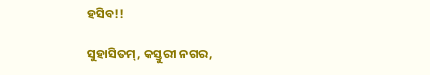ହସିବ!!

ସୁହାସିତମ୍, କସ୍ତୁରୀ ନଗର,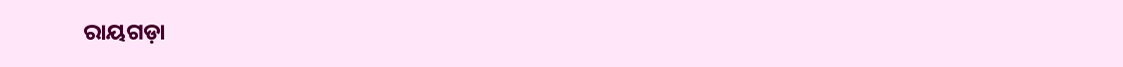ରାୟଗଡ଼ା